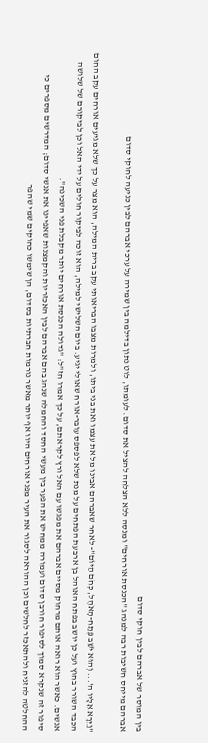בין המוסר של אברהם לבין חוקי סדום
אברהם מייחס חשיבות רבה למנהג "הכנסת אורחים" ומנסה ללא הצלחה להציל את סדום. לעומתו, לוט נתון בדילמה בין שמירה על ערכי אברהם לבין כניעה לחוקי סדום

"וַיֵּרָא אֵלָיו ה'... וְהוּא יֹשֵׁב פֶּתַח-הָאֹהֶל, כְּחֹם הַיּוֹם"- לאחר שאברהם אבינו מל את עצמו ואת בני ביתו, ולמרות מצבו הבריאותי עקב ברית המילה, הוא מצר על כך שלא מגיעים אורחים עקב החום הכבד השורר בחוץ ועל כן יושב בפתח האוהל בן ארבעת הפתחים על מנת שלא לפספס עובר-אורח שאולי יגיע. ביום השלישי למילה, הוא זוכה לביקור חולים על ידי האל וכן לביקורם של שלושה אנשים. כאשר הוא רואה אותם מרחוק מסיים אברהם את מפגשו עם האל ורץ לקראתם, על כך אמרו חז"ל: "גדולה הכנסת אורחים יותר מקבלת פני השכינה".
סיפור זה שנקרא סמוך לסיפור חורבן סדום ועמורה ממחיש את הפער בין מעשי החסד והחמלה שנהג בהם אברהם לבין האכזריות והקמצנות שאפיינו את אנשי סדום; המדרשים מספרים כי ההחלטה להזניח ולהתאכזר לחלשים וכן ההוראה לסגור את העיר מפני אורחים היוו אף יותר מאשר נורמות חברתיות בסדום, הן שימשו כחוקים שמי שהפר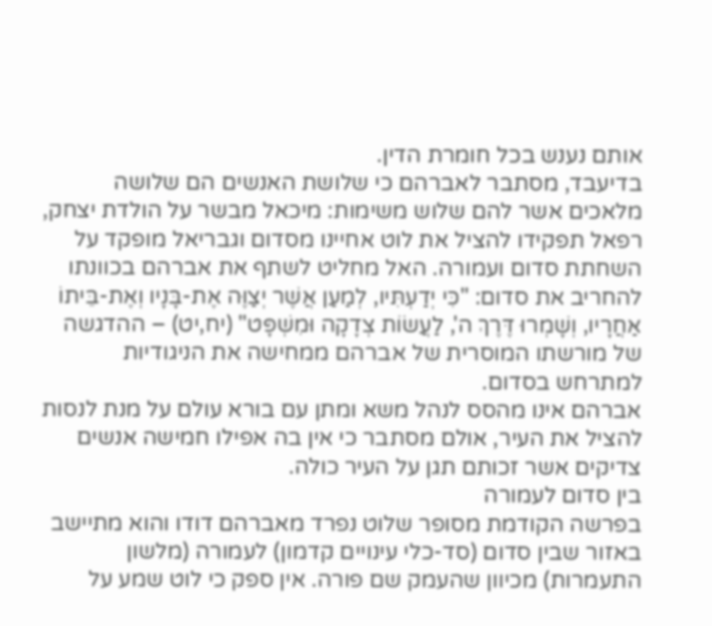אותם נענש בכל חומרת הדין.
בדיעבד, מסתבר לאברהם כי שלושת האנשים הם שלושה מלאכים אשר להם שלוש משימות: מיכאל מבשר על הולדת יצחק, רפאל תפקידו להציל את לוט אחיינו מסדום וגבריאל מופקד על השחתת סדום ועמורה. האל מחליט לשתף את אברהם בכוונתו להחריב את סדום: "כִּי יְדַעְתִּיו, לְמַעַן אֲשֶׁר יְצַוֶּה אֶת-בָּנָיו וְאֶת-בֵּיתוֹ אַחֲרָיו, וְשָׁמְרוּ דֶּרֶךְ ה', לַעֲשׂוֹת צְדָקָה וּמִשְׁפָּט" (יח,יט) – ההדגשה של מורשתו המוסרית של אברהם ממחישה את הניגודיות למתרחש בסדום.
אברהם אינו מהסס לנהל משא ומתן עם בורא עולם על מנת לנסות להציל את העיר, אולם מסתבר כי אין בה אפילו חמישה אנשים צדיקים אשר זכותם תגן על העיר כולה.
בין סדום לעמורה
בפרשה הקודמת מסופר שלוט נפרד מאברהם דודו והוא מתיישב באזור שבין סדום (סד-כלי עינויים קדמון) לעמורה (מלשון התעמרות) מכיוון שהעמק שם פורה. אין ספק כי לוט שמע על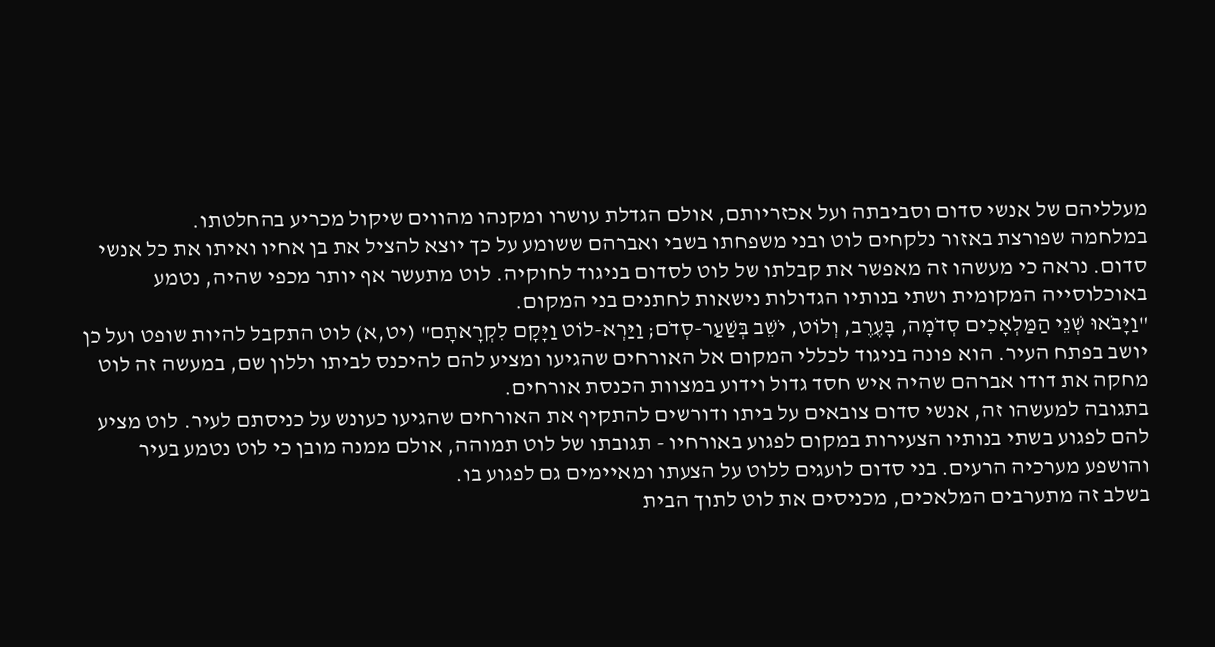מעלליהם של אנשי סדום וסביבתה ועל אכזריותם, אולם הגדלת עושרו ומקנהו מהווים שיקול מכריע בהחלטתו.
במלחמה שפורצת באזור נלקחים לוט ובני משפחתו בשבי ואברהם ששומע על כך יוצא להציל את בן אחיו ואיתו את כל אנשי סדום. נראה כי מעשהו זה מאפשר את קבלתו של לוט לסדום בניגוד לחוקיה. לוט מתעשר אף יותר מכפי שהיה, נטמע באוכלוסייה המקומית ושתי בנותיו הגדולות נישאות לחתנים בני המקום.
"וַיָּבֹאוּ שְׁנֵי הַמַּלְאָכִים סְדֹמָה, בָּעֶרֶב, וְלוֹט, יֹשֵׁב בְּשַׁעַר-סְדֹם; וַיַּרְא-לוֹט וַיָּקָם לִקְרָאתָם" (יט,א) לוט התקבל להיות שופט ועל כן יושב בפתח העיר. הוא פונה בניגוד לכללי המקום אל האורחים שהגיעו ומציע להם להיכנס לביתו וללון שם, במעשה זה לוט מחקה את דודו אברהם שהיה איש חסד גדול וידוע במצוות הכנסת אורחים.
בתגובה למעשהו זה, אנשי סדום צובאים על ביתו ודורשים להתקיף את האורחים שהגיעו כעונש על כניסתם לעיר. לוט מציע להם לפגוע בשתי בנותיו הצעירות במקום לפגוע באורחיו - תגובתו של לוט תמוהה, אולם ממנה מובן כי לוט נטמע בעיר והושפע מערכיה הרעים. בני סדום לועגים ללוט על הצעתו ומאיימים גם לפגוע בו.
בשלב זה מתערבים המלאכים, מכניסים את לוט לתוך הבית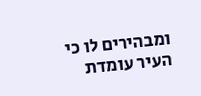ומבהירים לו כי העיר עומדת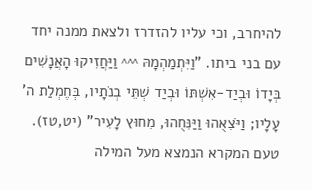להיחרב, וכי עליו להזדרז ולצאת ממנה יחד עם בני ביתו. "וַיִּתְמַהְמָהּ ^^^ וַיַּחֲזִיקוּ הָאֲנָשִׁים בְּיָדוֹ וּבְיַד-אִשְׁתּוֹ וּבְיַד שְׁתֵּי בְנֹתָיו, בְּחֶמְלַת ה' עָלָיו; וַיֹּצִאֻהוּ וַיַּנִּחֻהוּ, מִחוּץ לָעִיר" (יט,טז). טעם המקרא הנמצא מעל המילה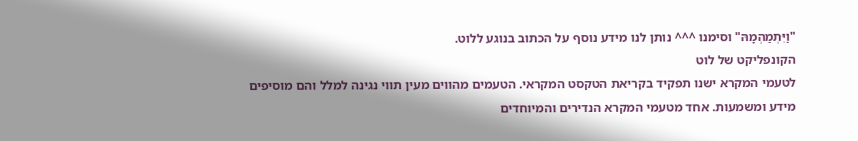"וַיִּתְמַהְמָהּ" וסימנו ^^^ נותן לנו מידע נוסף על הכתוב בנוגע ללוט.
הקונפליקט של לוט
לטעמי המקרא ישנו תפקיד בקריאת הטקסט המקראי. הטעמים מהווים מעין תווי נגינה למלל והם מוסיפים מידע ומשמעות. אחד מטעמי המקרא הנדירים והמיוחדים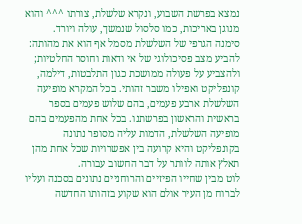נמצא בפרשת השבוע, ונקרא שלשלת, צורתו ^^^ והוא מנוגן באריכות, כמו סלסול שנמשך, עולה ויורד.
סימנה הגרפי של השלשלת מסמל אף הוא את מהותה: להביע מצב פסיכולוגי של אי ודאות וחוסר החלטיות; ולהצביע על פעולה ממושכת כגון התלבטות, דילמה, קונפליקט ואפילו משבר זהותי. בכל המקרא מופיעה השלשלת ארבע פעמים, בהם שלוש פעמים בספר בראשית והראשון בפרשתנו. בכל אחת מהפעמים בהם מופיעה השלשלת, הדמות עליה מסופר נתונה בקונפליקט והיא קרועה בין אפשרויות שכל אחת מהן תאלץ אותה לוותר על דבר החשוב עבורה.
לוט מבין שחייו הפיזיים והרוחניים נתונים בסכנה ועליו לברוח מן העיר אולם הוא שקוע בזהותו החדשה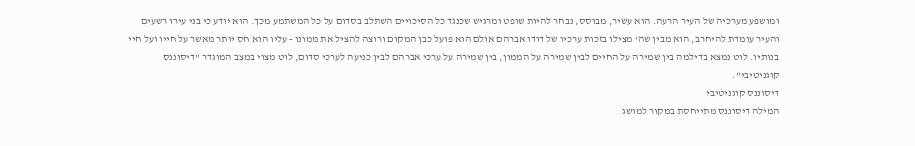ומושפע מערכיה של העיר הרעה. הוא עשיר, מבוסס, נבחר להיות שופט ומרגיש שכנגד כל הסיכויים השתלב בסדום על כל המשתמע מכך. הוא יודע כי בני עירו רשעים והעיר עומדת להיחרב, הוא מבין שה' מצילו בזכות ערכיו של דודו אברהם אולם הוא פועל כבן המקום ורוצה להציל את ממונו - עליו הוא חס יותר מאשר על חייו ועל חיי בנותיו. לוט נמצא בדילמה בין שמירה על החיים לבין שמירה על הממון, בין שמירה על ערכי אברהם לבין כניעה לערכי סדום, לוט מצוי במצב המוגדר "דיסוננס קוגניטיבי".
דיסוננס קוגניטיבי
המילה דיסוננס מתייחסת במקור למושג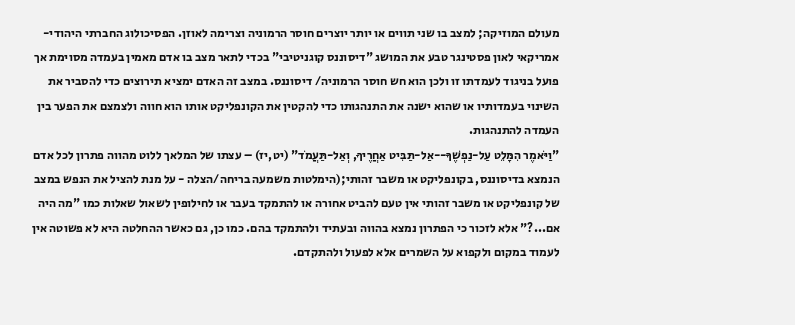מעולם המוזיקה; למצב בו שני תווים או יותר יוצרים חוסר הרמוניה וצרימה לאוזן. הפסיכולוג החברתי היהודי- אמריקאי לאון פסטינגר טבע את המושג "דיסוננס קוגניטיבי" בכדי לתאר מצב בו אדם מאמין בעמדה מסוימת אך פועל בניגוד לעמדתו זו ולכן הוא חש חוסר הרמוניה/ דיסוננס. במצב זה האדם ימציא תירוצים כדי להסביר את השינוי בעמדותיו או שהוא ישנה את התנהגותו כדי להקטין את הקונפליקט אותו הוא חווה ולצמצם את הפער בין העמדה להתנהגות.
"וַיֹּאמֶר הִמָּלֵט עַל-נַפְשֶׁךָ--אַל-תַּבִּיט אַחֲרֶיךָ, וְאַל-תַּעֲמֹד" (יט,יז) – עצתו של המלאך ללוט מהווה פתרון לכל אדם הנמצא בדיסוננס, בקונפליקט או משבר זהותי;(הימלטות משמעה בריחה/הצלה - על מנת להציל את הנפש במצב של קונפליקט או משבר זהותי אין טעם להביט אחורה או להתמקד בעבר או לחילופין לשאול שאלות כמו "מה היה אם...?" אלא לזכור כי הפתרון נמצא בהווה ובעתיד ולהתמקד בהם. כמו כן, גם כאשר ההחלטה היא לא פשוטה אין לעמוד במקום ולקפוא על השמרים אלא לפעול ולהתקדם.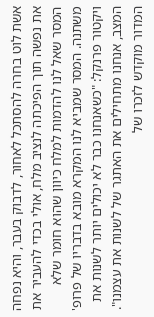אשת לוט בחרה להסתכל לאחור, לדבוק בעבר, והיא נפחה את נפשה תוך הפיכתה לנציב מלח, אולי בכדי להעביר את המסר שאל לנו להדמות למלח כיוון שהוא חומר שלא משתנה. המסר שמביא לנו המקרא מובא בדבריו של פרופ' ויקטור פרנקל: "כשאנחנו כבר לא יכולים יותר לשנות את המצב, אנחנו מתחילים את האתגר של לשנות את עצמנו".
המדור מוקדש לזכרו של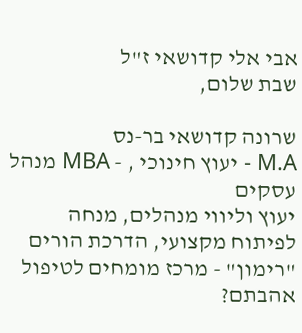אבי אלי קדושאי ז"ל
שבת שלום,

שרונה קדושאי בר-נס
M.A - יעוץ חינוכי , - MBA מנהל עסקים
יעוץ וליווי מנהלים, מנחה לפיתוח מקצועי, הדרכת הורים
"רימון" - מרכז מומחים לטיפול
אהבתם?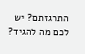התרגזתם? יש לכם מה להגיד?